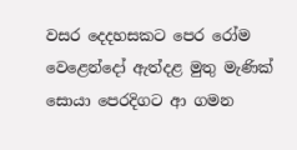වසර දෙදහසකට පෙර රෝම වෙළෙන්දෝ ඇත්දළ මුතු මැණික් සොයා පෙරදිගට ආ ගමන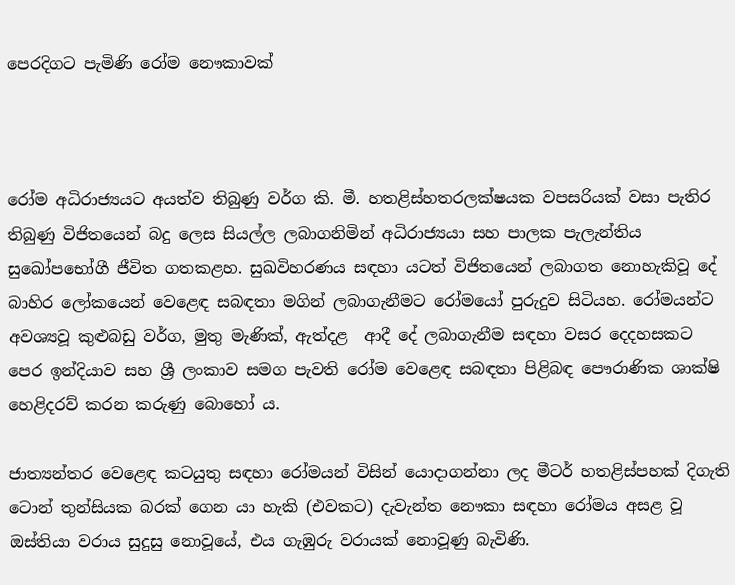පෙරදිගට පැමිණි රෝම නෞකාවක්



රෝම අධිරාජ්‍යයට අයත්ව තිබුණු වර්ග කි. මී. හතළිස්හතරලක්ෂයක වපසරියක් වසා පැතිර තිබුණු විජිතයෙන් බදු ලෙස සියල්ල ලබාගනිමින් අධිරාජ්‍යයා සහ පාලක පැලැන්තිය සුඛෝපභෝගී ජීවිත ගතකළහ. සුඛවිහරණය සඳහා යටත් විජිතයෙන් ලබාගත නොහැකිවූ දේ බාහිර ලෝකයෙන් වෙළෙඳ සබඳතා මගින් ලබාගැනීමට රෝමයෝ පුරුදුව සිටියහ. රෝමයන්ට අවශ්‍යවූ කුළුබඩු වර්ග, මුතු මැණික්, ඇත්දළ  ආදී දේ ලබාගැනීම සඳහා වසර දෙදහසකට පෙර ඉන්දියාව සහ ශ්‍රී ලංකාව සමග පැවති රෝම වෙළෙඳ සබඳතා පිළිබඳ පෞරාණික ශාක්ෂි හෙළිදරව් කරන කරුණු බොහෝ ය.

ජාත්‍යන්තර වෙළෙඳ කටයුතු සඳහා රෝමයන් විසින් යොදාගන්නා ලද මීටර් හතළිස්පහක් දිගැති ටොන් තුන්සියක බරක් ගෙන යා හැකි (එවකට) දැවැන්ත නෞකා සඳහා රෝමය අසළ වූ ඔස්තියා වරාය සුදුසු නොවූයේ, එය ගැඹුරු වරායක් නොවූණු බැවිණි.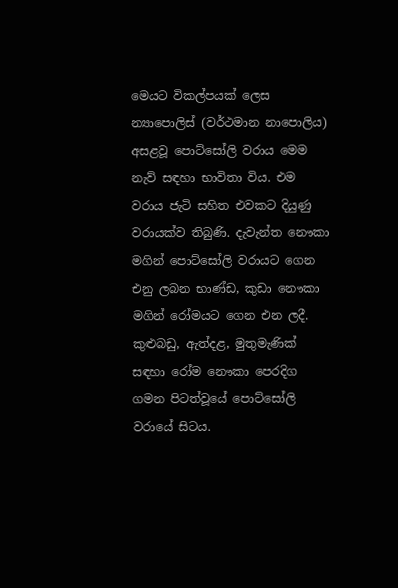මෙයට විකල්පයක් ලෙස න්‍යාපොලිස් (වර්ථමාන නාපොලිය) අසළවූ පොට්සෝලි වරාය මෙම නැව් සඳහා භාවිතා විය. එම වරාය ජැටි සහිත එවකට දියුණු වරායක්ව තිබුණි. දැවැන්ත නෞකා මගින් පොට්සෝලි වරායට ගෙන එනු ලබන භාණ්ඩ, කුඩා නෞකා මගින් රෝමයට ගෙන එන ලදී. කුළුබඩු, ඇත්දළ, මුතුමැණික් සඳහා රෝම නෞකා පෙරදිග ගමන පිටත්වූයේ පොට්සෝලි වරායේ සිටය.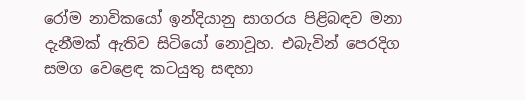රෝම නාවිකයෝ ඉන්දියානු සාගරය පිළිබඳව මනා දැනීමක් ඇතිව සිටියෝ නොවූහ. එබැවින් පෙරදිග සමග වෙළෙඳ කටයුතු සඳහා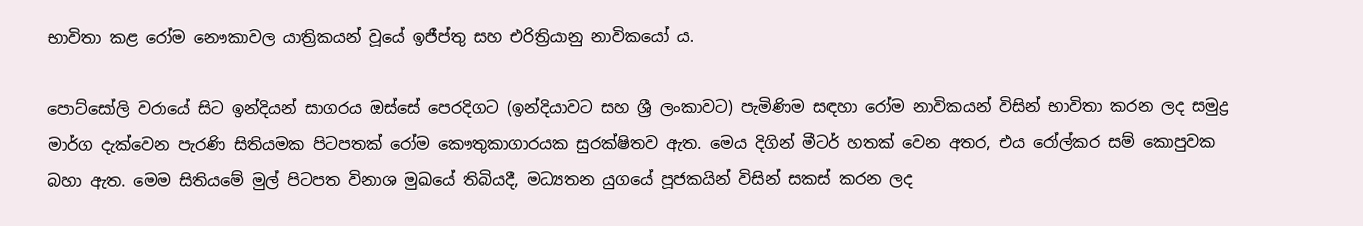භාවිතා කළ රෝම නෞකාවල යාත්‍රිකයන් වූයේ ඉජීප්තු සහ එරිත්‍රියානු නාවිකයෝ ය.

පොට්සෝලි වරායේ සිට ඉන්දියන් සාගරය ඔස්සේ පෙරදිගට (ඉන්දියාවට සහ ශ්‍රී ලංකාවට) පැමිණිම සඳහා රෝම නාවිකයන් විසින් භාවිතා කරන ලද සමුද්‍ර මාර්ග දැක්වෙන පැරණි සිතියමක පිටපතක් රෝම කෞතුකාගාරයක සුරක්ෂිතව ඇත. මෙය දිගින් මීටර් හතක් වෙන අතර, එය රෝල්කර සම් කොපුවක බහා ඇත. මෙම සිතියමේ මුල් පිටපත විනාශ මුඛයේ තිබියදී, මධ්‍යතන යුගයේ පූජකයින් විසින් සකස් කරන ලද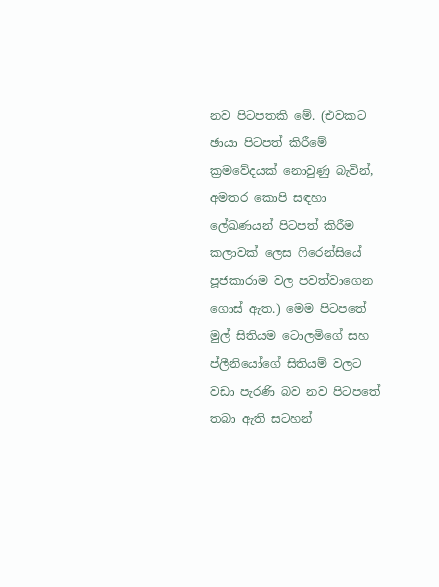නව පිටපතකි මේ. (එවකට ඡායා පිටපත් කිරීමේ ක්‍රමවේදයක් නොවුණු බැවින්, අමතර කොපි සඳහා ලේඛණයන් පිටපත් කිරීම කලාවක් ලෙස ෆිරෙන්සියේ පූජකාරාම වල පවත්වාගෙන ගොස් ඇත.) මෙම පිටපතේ මුල් සිතියම ටොලමිගේ සහ ප්ලීනියෝගේ සිතියම් වලට වඩා පැරණි බව නව පිටපතේ තබා ඇති සටහන්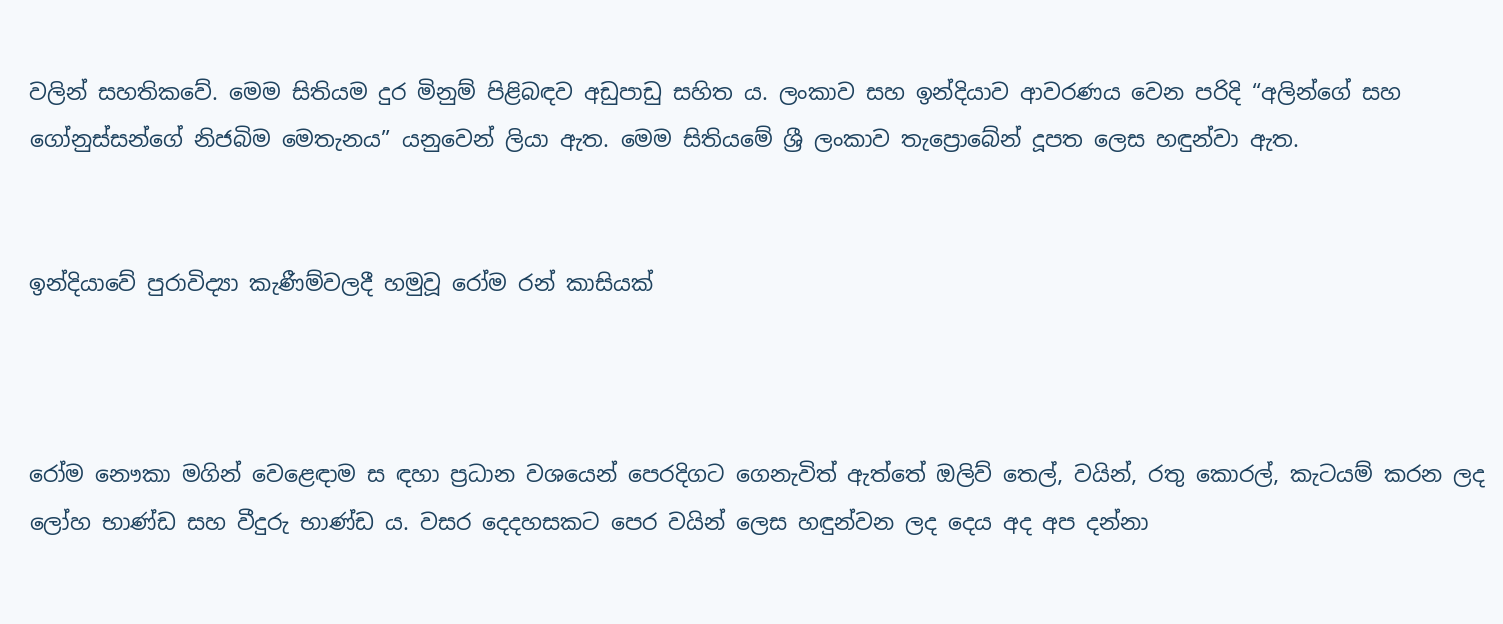වලින් සහතිකවේ. මෙම සිතියම දුර මිනුම් පිළිබඳව අඩුපාඩු සහිත ය. ලංකාව සහ ඉන්දියාව ආවරණය වෙන පරිදි “අලින්ගේ සහ ගෝනුස්සන්ගේ නිජබිම මෙතැනය” යනුවෙන් ලියා ඇත. මෙම සිතියමේ ශ්‍රී ලංකාව තැප්‍රොබේන් දූපත ලෙස හඳුන්වා ඇත.


ඉන්දියාවේ පුරාවිද්‍යා කැණීම්වලදී හමුවූ රෝම රන් කාසියක්



රෝම නෞකා මගින් වෙළෙඳාම ස ඳහා ප්‍රධාන වශයෙන් පෙරදිගට ගෙනැවිත් ඇත්තේ ඔලිව් තෙල්, වයින්, රතු කොරල්, කැටයම් කරන ලද ලෝහ භාණ්ඩ සහ වීදුරු භාණ්ඩ ය. වසර දෙදහසකට පෙර වයින් ලෙස හඳුන්වන ලද දෙය අද අප දන්නා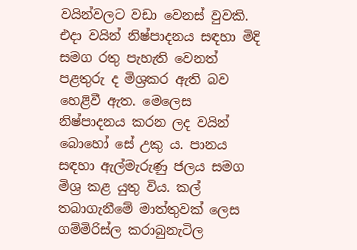වයින්වලට වඩා වෙනස් වුවකි. එදා වයින් නිෂ්පාදනය සඳහා මිදි සමග රතු පැහැති වෙනත් පළතුරු ද මිශ්‍රකර ඇති බව හෙළිවී ඇත. මෙලෙස නිෂ්පාදනය කරන ලද වයින් බොහෝ සේ උකු ය. පානය සඳහා ඇල්මැරුණු ජලය සමග මිශ්‍ර කළ යුතු විය. කල් තබාගැනීමේ මාත්තුවක් ලෙස ගම්මිරිස්ල කරාබුනැටිල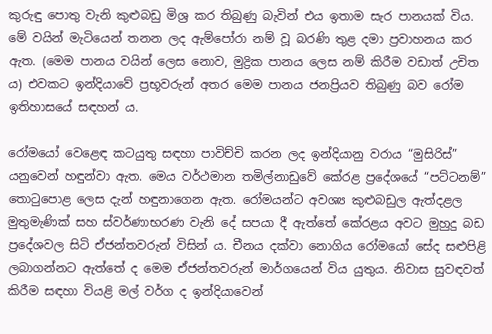කුරුඳු පොතු වැනි කුළුබඩු මිශ්‍ර කර තිබුණු බැවින් එය ඉතාම සැර පානයක් විය. මේ වයින් මැටියෙන් තනන ලද ඇම්පෝරා නම් වූ බරණි තුළ දමා ප්‍රවාහනය කර ඇත. (මෙම පානය වයින් ලෙස නොව, මුද්‍රික පානය ලෙස නම් කිරීම වඩාත් උචිත ය) එවකට ඉන්දියාවේ ප්‍රභූවරුන් අතර මෙම පානය ජනප්‍රියව තිබුණු බව රෝම ඉතිහාසයේ සඳහන් ය.

රෝමයෝ වෙළෙඳ කටයුතු සඳහා පාවිච්චි කරන ලද ඉන්දියානු වරාය “මුසිරිස්” යනුවෙන් හඳුන්වා ඇත. මෙය වර්ථමාන තමිල්නාඩුවේ කේරළ ප්‍රදේශයේ “පට්ටනම්” තොටුපොළ ලෙස දැන් හඳුනාගෙන ඇත. රෝමයන්ට අවශ්‍ය කුළුබඩුල ඇත්දළල මුතුමැණික් සහ ස්වර්ණාභරණ වැනි දේ සපයා දී ඇත්තේ කේරළය අවට මුහුදු බඩ ප්‍රදේශවල සිටි ඒජන්තවරුන් විසින් ය. චීනය දක්වා නොගිය රෝමයෝ සේද සළුපිළි ලබාගන්නට ඇත්තේ ද මෙම ඒජන්තවරුන් මාර්ගයෙන් විය යුතුය. නිවාස සුවඳවත් කිරීම සඳහා වියළි මල් වර්ග ද ඉන්දියාවෙන්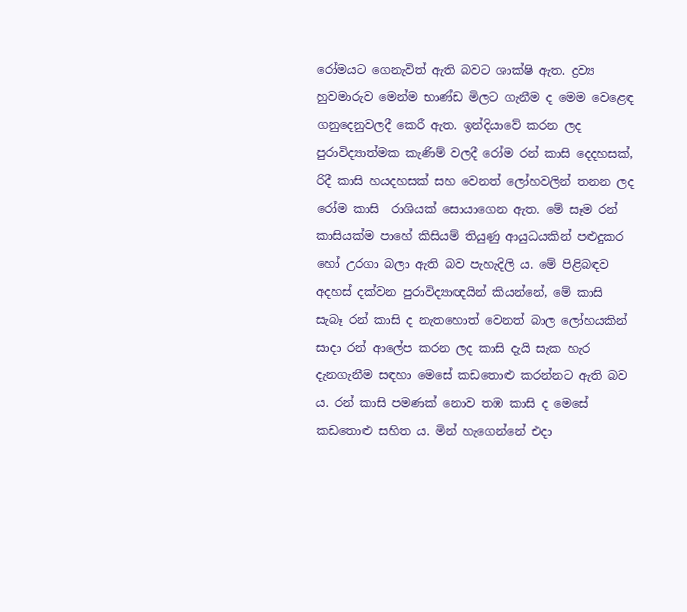රෝමයට ගෙනැවිත් ඇති බවට ශාක්ෂි ඇත. ද්‍රව්‍ය හුවමාරුව මෙන්ම භාණ්ඩ මිලට ගැනීම ද මෙම වෙළෙඳ ගනුදෙනුවලදී කෙරී ඇත. ඉන්දියාවේ කරන ලද පුරාවිද්‍යාත්මක කැණිම් වලදී රෝම රන් කාසි දෙදහසක්, රිදී කාසි හයදහසක් සහ වෙනත් ලෝහවලින් තනන ලද රෝම කාසි  රාශියක් සොයාගෙන ඇත. මේ සෑම රන් කාසියක්ම පාහේ කිසියම් තියුණු ආයුධයකින් පළුදුකර හෝ උරගා බලා ඇති බව පැහැදිලි ය. මේ පිළිබඳව අදහස් දක්වන පුරාවිද්‍යාඥයින් කියන්නේ, මේ කාසි සැබෑ රන් කාසි ද නැතහොත් වෙනත් බාල ලෝහයකින් සාදා රන් ආලේප කරන ලද කාසි දැයි සැක හැර දැනගැනීම සඳහා මෙසේ කඩතොළු කරන්නට ඇති බව ය. රන් කාසි පමණක් නොව තඹ කාසි ද මෙසේ කඩතොළු සහිත ය. මින් හැගෙන්නේ එදා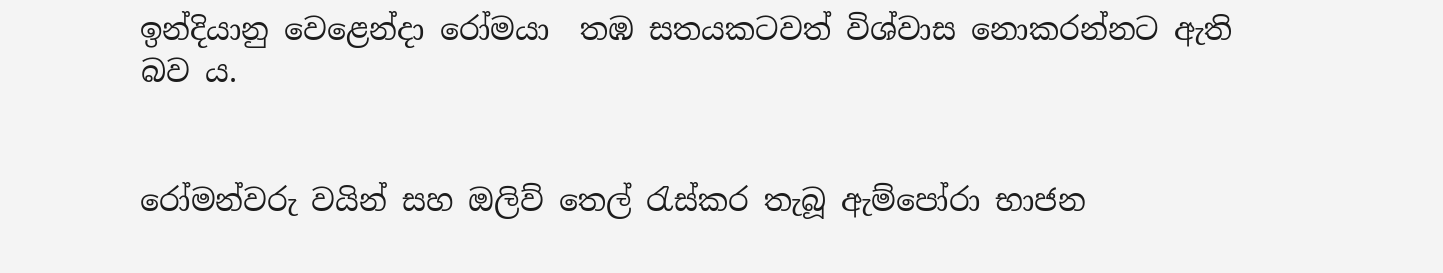ඉන්දියානු වෙළෙන්දා රෝමයා  තඹ සතයකටවත් විශ්වාස නොකරන්නට ඇති බව ය.


රෝමන්වරු වයින් සහ ඔලිව් තෙල් රැස්කර තැබූ ඇම්පෝරා භාජන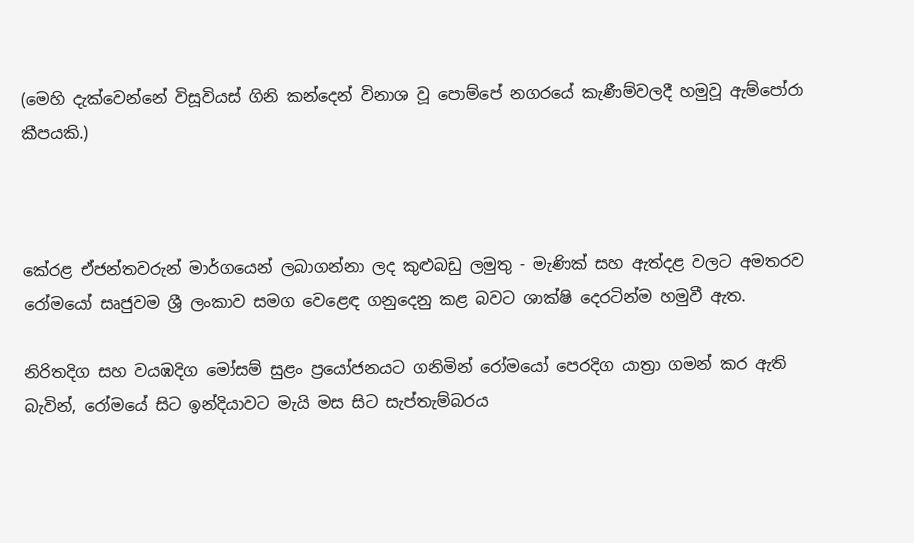(මෙහි දැක්වෙන්නේ විසූවියස් ගිනි කන්දෙන් විනාශ වූ පොම්පේ නගරයේ කැණීම්වලදී හමුවූ ඇම්පෝරා කීපයකි.)



කේරළ ඒජන්තවරුන් මාර්ගයෙන් ලබාගන්නා ලද කුළුබඩු ලමුතු - මැණික් සහ ඇත්දළ වලට අමතරව රෝමයෝ සෘජුවම ශ්‍රී ලංකාව සමග වෙළෙඳ ගනුදෙනු කළ බවට ශාක්ෂි දෙරටින්ම හමුවී ඇත.

නිරිතදිග සහ වයඹදිග මෝසම් සුළං ප්‍රයෝජනයට ගනිමින් රෝමයෝ පෙරදිග යාත්‍රා ගමන් කර ඇති බැවින්, රෝමයේ සිට ඉන්දියාවට මැයි මස සිට සැප්තැම්බරය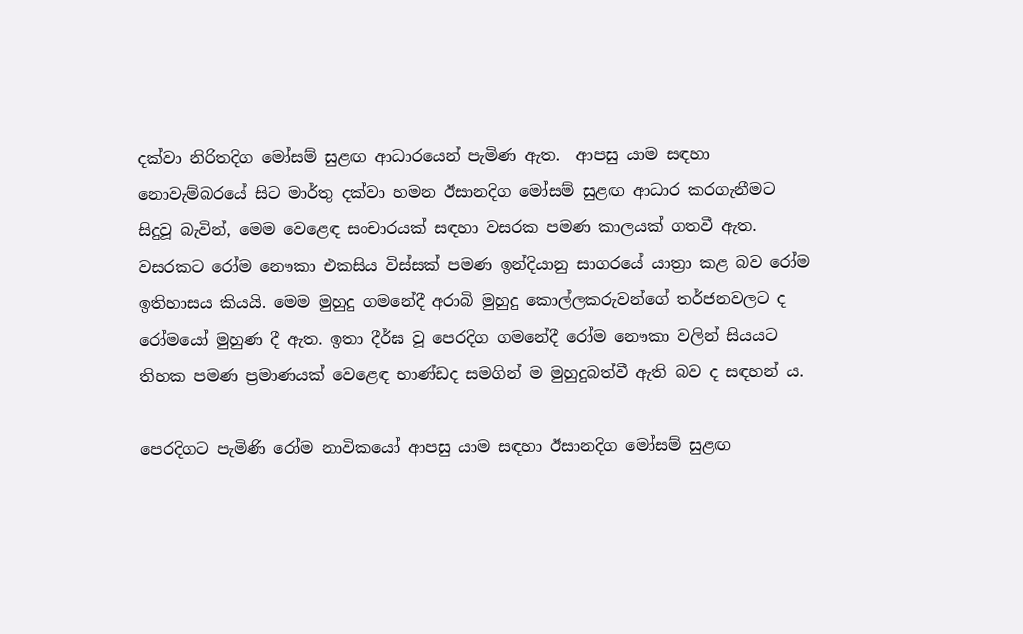දක්වා නිරිතදිග මෝසම් සුළඟ ආධාරයෙන් පැමිණ ඇත.  ආපසු යාම සඳහා නොවැම්බරයේ සිට මාර්තු දක්වා හමන ඊසානදිග මෝසම් සුළඟ ආධාර කරගැනීමට සිදුවූ බැවින්, මෙම වෙළෙඳ සංචාරයක් සඳහා වසරක පමණ කාලයක් ගතවී ඇත. වසරකට රෝම නෞකා එකසිය විස්සක් පමණ ඉන්දියානු සාගරයේ යාත්‍රා කළ බව රෝම ඉතිහාසය කියයි. මෙම මුහුදු ගමනේදී අරාබි මුහුදු කොල්ලකරුවන්ගේ තර්ජනවලට ද රෝමයෝ මුහුණ දී ඇත. ඉතා දීර්ඝ වූ පෙරදිග ගමනේදී රෝම නෞකා වලින් සියයට තිහක පමණ ප්‍රමාණයක් වෙළෙඳ භාණ්ඩද සමගින් ම මුහුදුබත්වී ඇති බව ද සඳහන් ය.

පෙරදිගට පැමිණි රෝම නාවිකයෝ ආපසු යාම සඳහා ඊසානදිග මෝසම් සුළඟ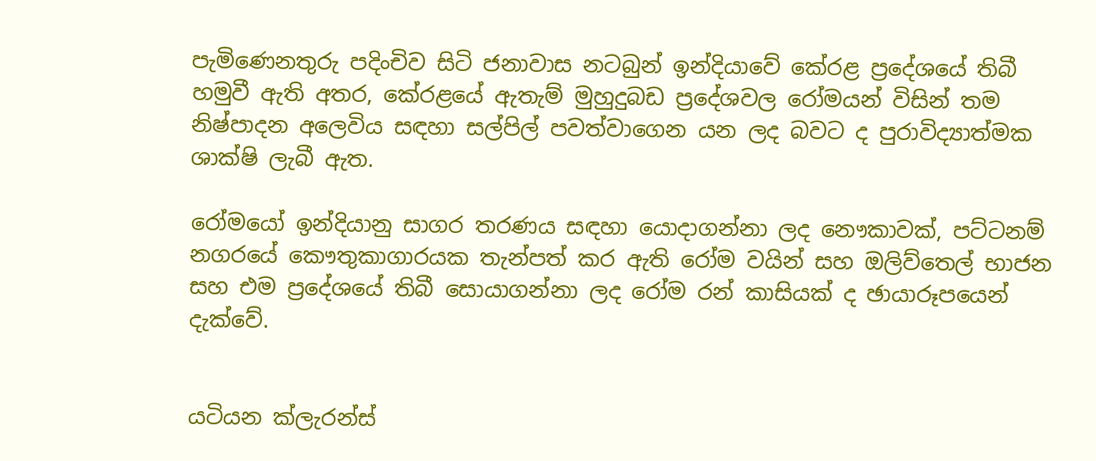පැමිණෙනතුරු පදිංචිව සිටි ජනාවාස නටබුන් ඉන්දියාවේ කේරළ ප්‍රදේශයේ තිබී හමුවී ඇති අතර, කේරළයේ ඇතැම් මුහුදුබඩ ප්‍රදේශවල රෝමයන් විසින් තම නිෂ්පාදන අලෙවිය සඳහා සල්පිල් පවත්වාගෙන යන ලද බවට ද පුරාවිද්‍යාත්මක ශාක්ෂි ලැබී ඇත.

රෝමයෝ ඉන්දියානු සාගර තරණය සඳහා යොදාගන්නා ලද නෞකාවක්, පට්ටනම් නගරයේ කෞතුකාගාරයක තැන්පත් කර ඇති රෝම වයින් සහ ඔලිව්තෙල් භාජන සහ එම ප්‍රදේශයේ තිබී සොයාගන්නා ලද රෝම රන් කාසියක් ද ඡායාරූපයෙන් දැක්වේ.


යටියන ක්ලැරන්ස්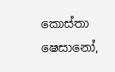කොස්තා
ෂෙසානෝ,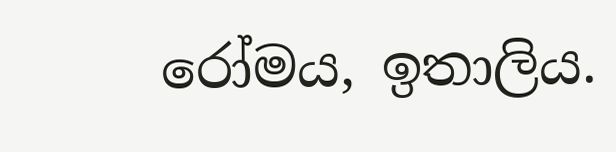රෝමය, ඉතාලිය.